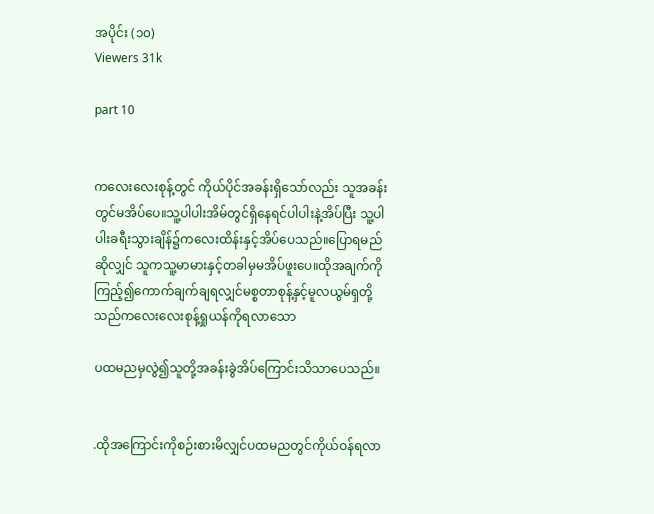အပိုင်း (၁၀)
Viewers 31k

part 10


ကလေးလေးစုန့်တွင် ကိုယ်ပိုင်အခန်းရှိသော်လည်း သူအခန်းတွင်မအိပ်ပေ။သူ့ပါပါးအိမ်တွင်ရှိနေရင်ပါပါးနဲ့အိပ်ပြီး သူ့ပါပါးခရီးသွားချိန်၌ကလေးထိန်းနှင့်အိပ်ပေသည်။ပြောရမည်ဆိုလျှင် သူကသူ့မာမားနှင့်တခါမှမအိပ်ဖူးပေ။ထိုအချက်ကိုကြည့်၍ကောက်ချက်ချရလျှင်မစ္စတာစုန့်နှင့်မူလယွမ်ရှတို့သည်ကလေးလေးစုန့်ရှုယန်ကိုရလာသော

ပထမညမှလွဲ၍သူတို့အခန်းခွဲအိပ်ကြောင်းသိသာပေသည်။


.ထိုအကြောင်းကိုစဉ်းစားမိလျှင်ပထမညတွင်ကိုယ်ဝန်ရလာ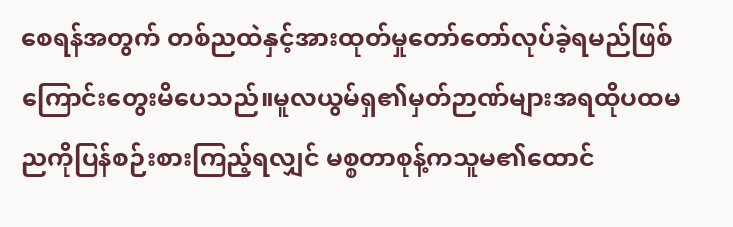စေရန်အတွက် တစ်ညထဲနှင့်အားထုတ်မှုတော်တော်လုပ်ခဲ့ရမည်ဖြစ်ကြောင်းတွေးမိပေသည်။မူလယွမ်ရှ၏မှတ်ဉာဏ်များအရထိုပထမညကိုပြန်စဉ်းစားကြည့်ရလျှင် မစ္စတာစုန့်ကသူမ၏ထောင်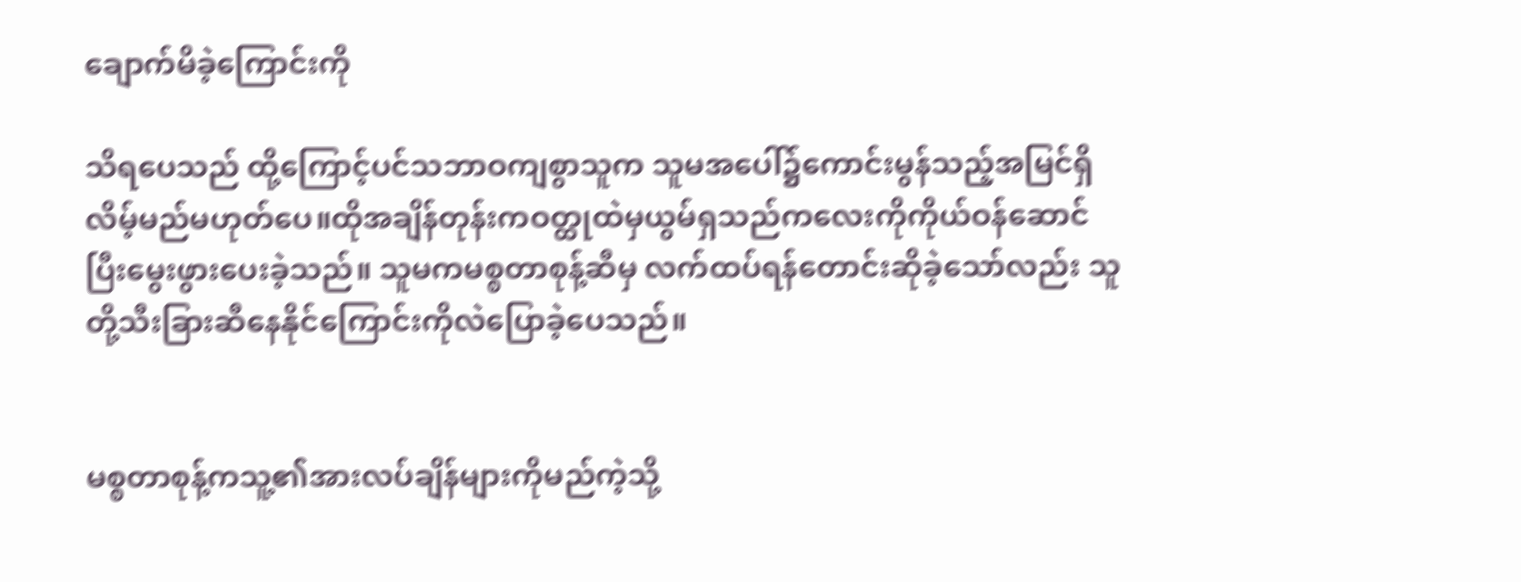ချောက်မိခဲ့ကြောင်းကို

သိရပေသည် ထို့ကြောင့်ပင်သဘာဝကျစွာသူက သူမအပေါ်၌ကောင်းမွန်သည့်အမြင်ရှိလိမ့်မည်မဟုတ်ပေ။ထိုအချိန်တုန်းကဝတ္ထုထဲမှယွမ်ရှသည်ကလေးကိုကိုယ်ဝန်ဆောင်ပြီးမွေးဖွားပေးခဲ့သည်။ သူမကမစ္စတာစုန့်ဆီမှ လက်ထပ်ရန်တောင်းဆိုခဲ့သော်လည်း သူတို့သီးခြားဆီနေနိုင်ကြောင်းကိုလဲပြောခဲ့ပေသည်။


မစ္စတာစုန့်ကသူ့၏အားလပ်ချိန်များကိုမည်ကဲ့သို့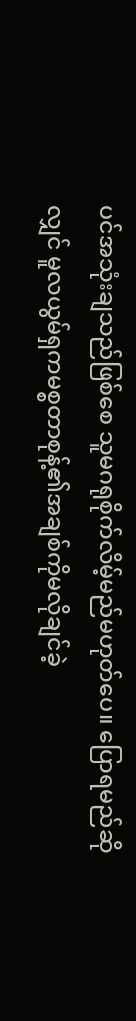ပင်အသုံးချသည်ဖြစ်စေ သူမဂရုစိုက်လိမ့်မည်မဟုတ်ပေ။ ပြောရမည်ဆိုလျှင် မူလယွမ်ရှကမစ္စတာစုန့်၏အချစ်ကိုမလိုချင်ခဲ့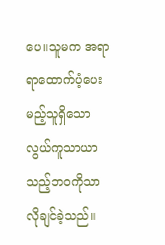ပေ။သူမက အရာရာထောက်ပံ့ပေးမည့်သူရှိသောလွယ်ကူသာယာသည့်ဘဝကိုသာလိုချင်ခဲ့သည်။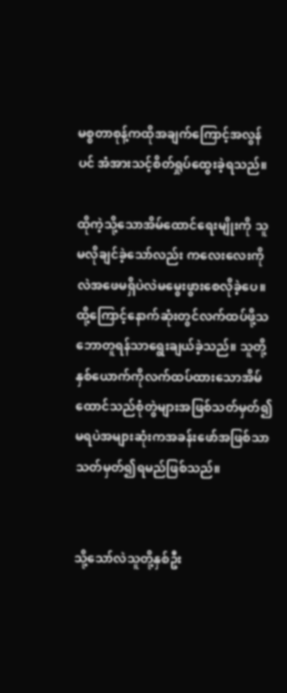မစ္စတာစုန့်ကထိုအချက်ကြောင့်အလွန်ပင် အံအားသင့်စိတ်ရှုပ်ထွေးခဲ့ရသည်။

ထိုကဲ့သို့သောအိမ်ထောင်ရေးမျိုးကို သူ မလိုချင်ခဲ့သော်လည်း ကလေးလေးကိုလဲအဖေမရှိပဲလဲမမွေးဖွားစေလိုခဲ့ပေ။ထို့ကြောင့်နောက်ဆုံးတွင်လက်ထပ်ဖို့သဘောတူရန်သာရွေးချယ်ခဲ့သည်။ သူတို့နှစ်ယောက်ကိုလက်ထပ်ထားသောအိမ်ထောင်သည်စုံတွဲများအဖြစ်သတ်မှတ်၍မရပဲအများဆုံးကအခန်းဖော်အဖြစ်သာသတ်မှတ်၍ရမည်ဖြစ်သည်။


သို့သော်လဲသူတို့နှစ်ဦး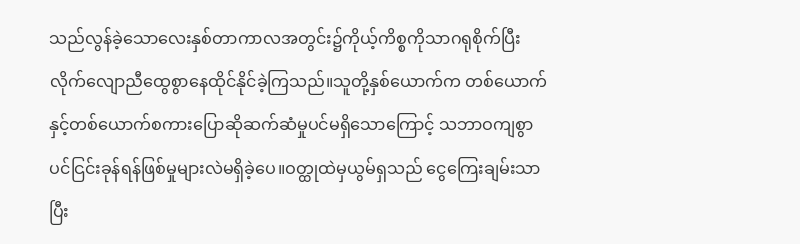သည်လွန်ခဲ့သောလေးနှစ်တာကာလအတွင်း၌ကိုယ့်ကိစ္စကိုသာဂရုစိုက်ပြီးလိုက်လျောညီထွေစွာနေထိုင်နိုင်ခဲ့ကြသည်။သူတို့နှစ်ယောက်က တစ်ယောက်နှင့်တစ်ယောက်စကားပြောဆိုဆက်ဆံမှုပင်မရှိသောကြောင့် သဘာဝကျစွာပင်ငြင်းခုန်ရန်ဖြစ်မှုများလဲမရှိခဲ့ပေ။ဝတ္ထုထဲမှယွမ်ရှသည် ငွေကြေးချမ်းသာပြီး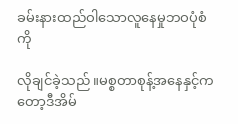ခမ်းနားထည်ဝါသောလူနေမှုဘဝပုံစံကို

လိုချင်ခဲ့သည်။မစ္စတာစုန့်အနေနှင့်ကတော့ဒီအိမ်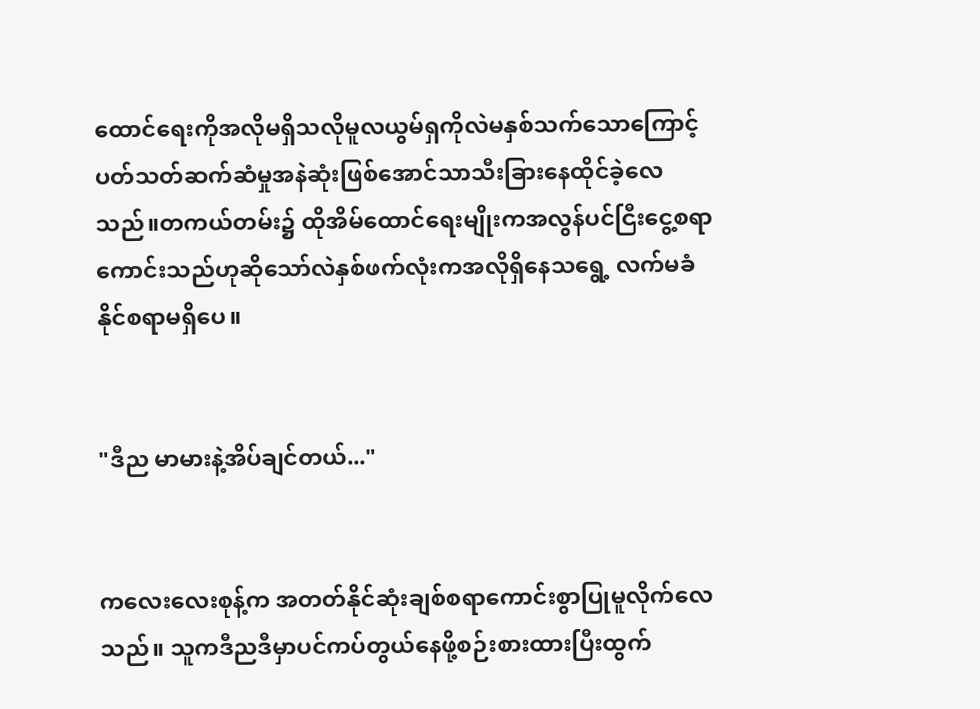ထောင်ရေးကိုအလိုမရှိသလိုမူလယွမ်ရှကိုလဲမနှစ်သက်သောကြောင့်ပတ်သတ်ဆက်ဆံမှုအနဲဆုံးဖြစ်အောင်သာသီးခြားနေထိုင်ခဲ့လေသည်။တကယ်တမ်း၌ ထိုအိမ်ထောင်ရေးမျိုးကအလွန်ပင်ငြီးငွေ့စရာကောင်းသည်ဟုဆိုသော်လဲနှစ်ဖက်လုံးကအလိုရှိနေသရွေ့ လက်မခံနိုင်စရာမရှိပေ။


"ဒီည မာမားနဲ့အိပ်ချင်တယ်..."


ကလေးလေးစုန့်က အတတ်နိုင်ဆုံးချစ်စရာကောင်းစွာပြုမူလိုက်လေသည်။ သူကဒီညဒီမှာပင်ကပ်တွယ်နေဖို့စဉ်းစားထားပြီးထွက်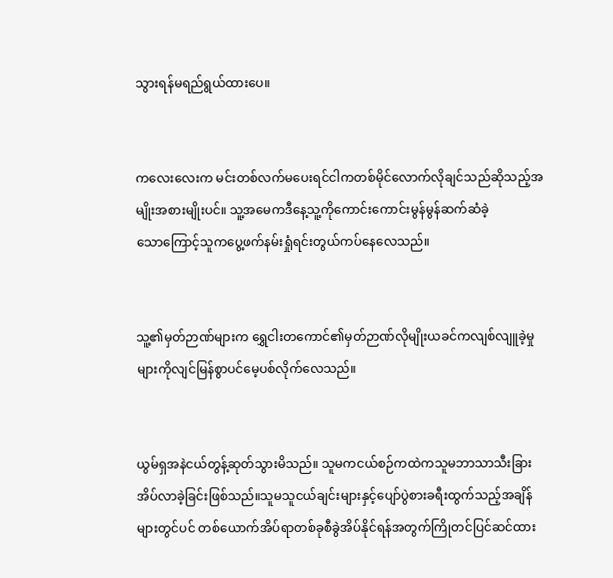သွားရန်မရည်ရွယ်ထားပေ။


က‌လေးလေးက မင်းတစ်လက်မပေးရင်ငါကတစ်မိုင်လောက်လိုချင်သည်ဆိုသည့်အမျိုးအစားမျိုးပင်။ သူ့အမေကဒီနေ့သူ့ကိုကောင်းကောင်းမွန်မွန်ဆက်ဆံခဲ့သော‌ကြောင့်သူကပွေ့ဖက်နမ်းရှုံရင်းတွယ်ကပ်နေလေသည်။


သူ့၏မှတ်ဉာဏ်များက ရွှေငါးတကောင်၏မှတ်ဉာဏ်လိုမျိုးယခင်ကလျစ်လျူခဲ့မှုများကိုလျင်မြန်စွာပင်မေ့ပစ်လိုက်လေသည်။


ယွမ်ရှအနဲငယ်တွန့်ဆုတ်သွားမိသည်။ သူမကငယ်စဉ်ကထဲကသူမဘာသာသီးခြားအိပ်လာခဲ့ခြင်းဖြစ်သည်။သူမသူငယ်ချင်းများနှင့်ပျော်ပွဲစားခရီးထွက်သည့်အချိန်များတွင်ပင် တစ်ယောက်အိပ်ရာတစ်ခုစီခွဲအိပ်နိုင်ရန်အတွက်ကြိုတင်ပြင်ဆင်ထား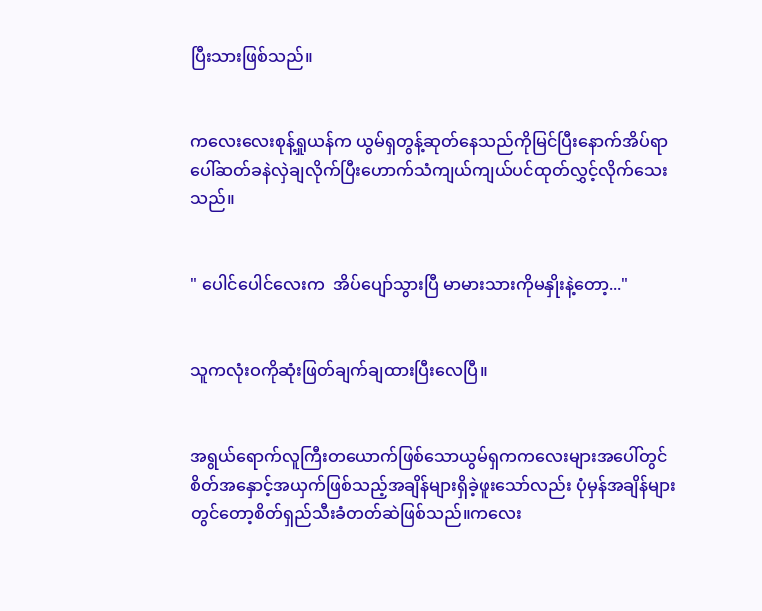ပြီးသားဖြစ်သည်။


ကလေးလေးစုန့်ရှုယန်က ယွမ်ရှတွန့်ဆုတ်နေသည်ကိုမြင်ပြီးနောက်အိပ်ရာပေါ်ဆတ်ခနဲလှဲချလိုက်ပြီးဟောက်သံကျယ်ကျယ်ပင်ထုတ်လွှင့်လိုက်သေးသည်။


" ပေါင်ပေါင်လေးက  အိပ်ပျော်သွားပြီ မာမားသားကိုမနှိုးနဲ့တော့..."


သူကလုံးဝကိုဆုံးဖြတ်ချက်ချထားပြီးလေပြီ။


အရွယ်ရောက်လူကြီးတယောက်ဖြစ်သောယွမ်ရှကက‌လေးများအပေါ်တွင်စိတ်အနှောင့်အယှက်ဖြစ်သည့်အချိန်များရှိခဲ့ဖူးသော်လည်း ပုံမှန်အချိန်များတွင်တော့စိတ်ရှည်သီးခံတတ်ဆဲဖြစ်သည်။ကလေး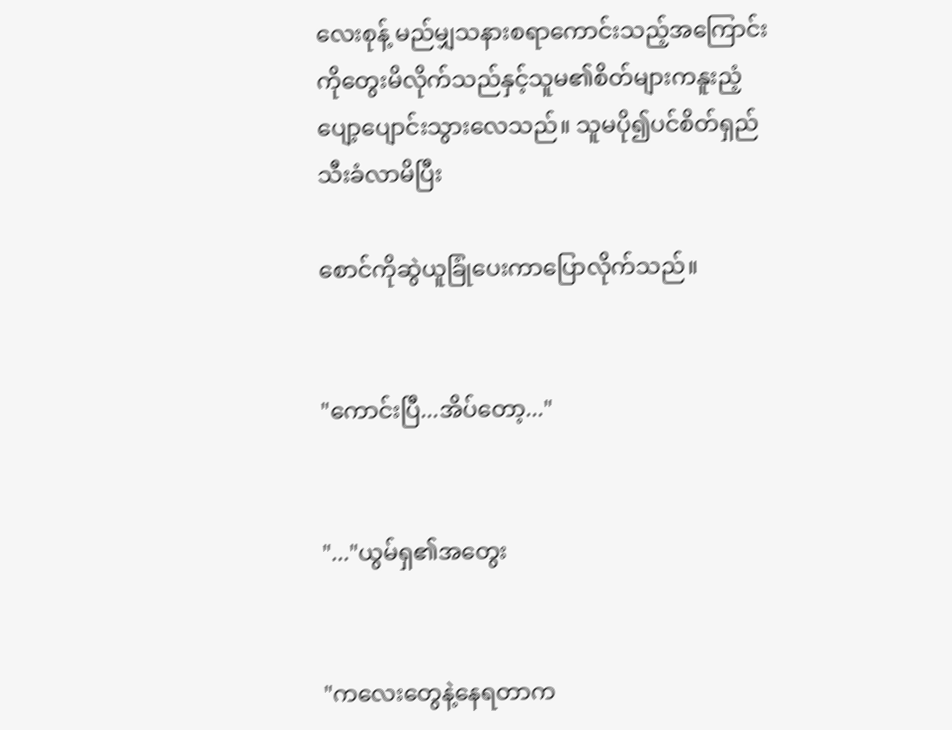လေးစုန့် မည်မျှသနားစရာကောင်းသည့်အကြောင်းကိုတွေးမိလိုက်သည်နှင့်သူမ၏စိတ်များကနူးညံ့ပျော့ပျောင်းသွားလေသည်။ သူမပို၍ပင်စိတ်ရှည်သီးခံလာမိပြီး

စောင်ကိုဆွဲယူခြုံပေးကာပြောလိုက်သည်။


"ကောင်းပြီ...အိပ်တော့..."


"..."ယွမ်ရှ၏အတွေး


"ကလေးတွေနဲ့နေရတာက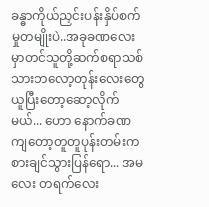ခန္ဓာကိုယ်ညှင်းပန်းနှိပ်စက်မှုတမျိုးပဲ..အခုခဏလေးမှာတင်သူတို့ဆက်စရာသစ်သားဘလော့တုန်း‌လေးတွေယူပြီးတော့ဆော့လိုက်မယ်... ဟော နောက်ခဏကျတော့တူတူပုန်းတမ်းကစားချင်သွားပြန်ရော... အမလေး တရက်‌လေး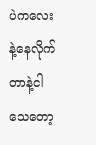ပဲကလေးနဲ့နေလိုက်တာနဲ့ငါသေတော့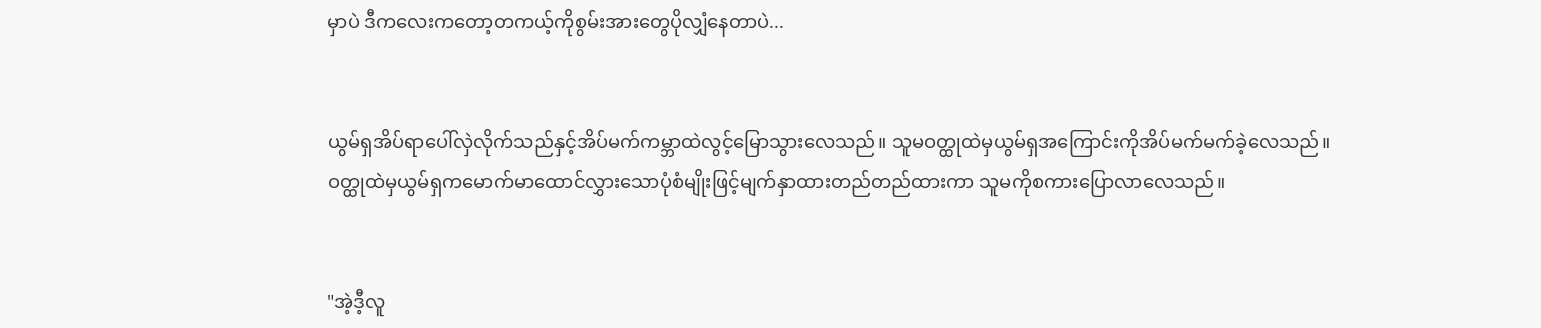မှာပဲ ဒီကလေးကတော့တကယ့်ကိုစွမ်းအားတွေပိုလျှံနေတာပဲ...


ယွမ်ရှအိပ်ရာပေါ်လှဲလိုက်သည်နှင့်အိပ်မက်ကမ္ဘာထဲလွင့်မြောသွားလေသည်။ သူမဝတ္ထုထဲမှယွမ်ရှအကြောင်းကိုအိပ်မက်မက်ခဲ့လေသည်။ဝတ္ထုထဲမှယွမ်ရှကမောက်မာထောင်လွှားသောပုံစံမျိုးဖြင့်မျက်နှာထားတည်တည်ထားကာ သူမကိုစကားပြောလာလေသည်။


"အဲ့ဒီ့လူ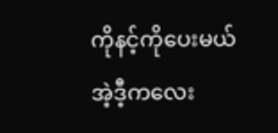ကိုနင့်ကိုပေးမယ် အဲ့ဒီ့ကလေး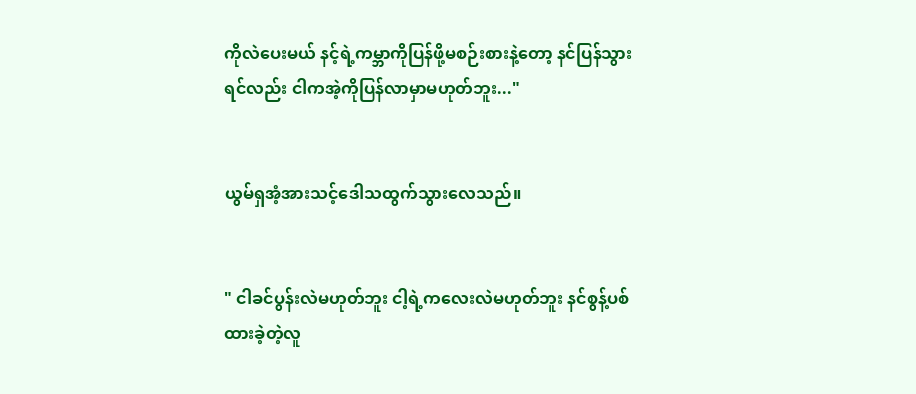ကိုလဲပေးမယ် နင့်ရဲ့ကမ္ဘာကိုပြန်ဖို့မစဉ်းစားနဲ့တော့ နင်ပြန်သွားရင်လည်း ငါကအဲ့ကိုပြန်လာမှာမဟုတ်ဘူး..."


ယွမ်ရှအံ့အားသင့်ဒေါသထွက်သွားလေသည်။


" ငါခင်ပွန်းလဲမဟုတ်ဘူး ငါ့ရဲ့ကလေးလဲမဟုတ်ဘူး နင်စွန့်ပစ်ထားခဲ့တဲ့လူ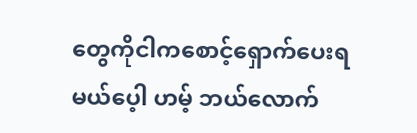တွေကိုငါကစောင့်ရှောက်ပေးရမယ်ပေ့ါ ဟမ့် ဘယ်‌လောက်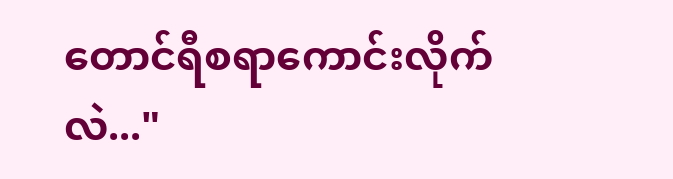တောင်ရီစရာကောင်းလိုက်လဲ..."